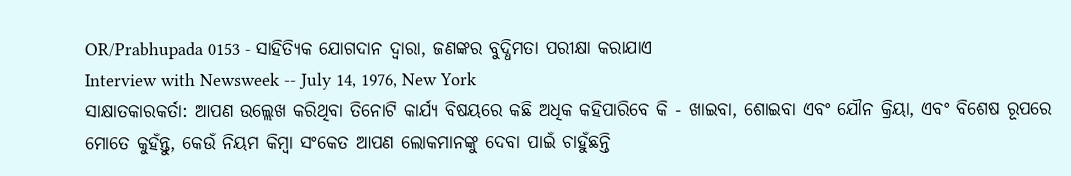OR/Prabhupada 0153 - ସାହିତ୍ୟିକ ଯୋଗଦାନ ଦ୍ଵାରା, ଜଣଙ୍କର ବୁଦ୍ଧିମତା ପରୀକ୍ଷା କରାଯାଏ
Interview with Newsweek -- July 14, 1976, New York
ସାକ୍ଷାତକାରକର୍ତା: ଆପଣ ଉଲ୍ଲେଖ କରିଥିବା ତିନୋଟି କାର୍ଯ୍ୟ ବିଷୟରେ କଛି ଅଧିକ କହିପାରିବେ କି - ଖାଇବା, ଶୋଇବା ଏବଂ ଯୌନ କ୍ରିୟା, ଏବଂ ବିଶେଷ ରୂପରେ ମୋତେ କୁହଁନ୍ତୁ, କେଉଁ ନିୟମ କିମ୍ଵା ସଂକେତ ଆପଣ ଲୋକମାନଙ୍କୁ ଦେବା ପାଇଁ ଚାହୁଁଛନ୍ତି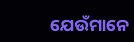ଯେଉଁମାନେ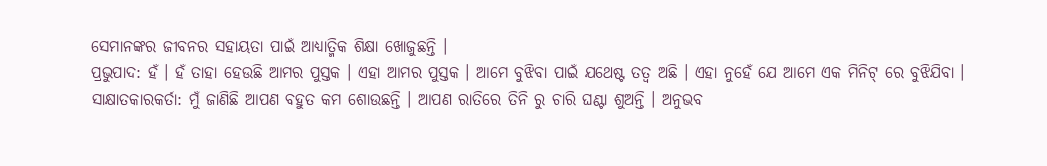ସେମାନଙ୍କର ଜୀବନର ସହାୟତା ପାଇଁ ଆଧ୍ୟାତ୍ମିକ ଶିକ୍ଷା ଖୋଜୁଛନ୍ତି ।
ପ୍ରଭୁପାଦ: ହଁ । ହଁ ତାହା ହେଉଛି ଆମର ପୁସ୍ତକ । ଏହା ଆମର ପୁସ୍ତକ । ଆମେ ବୁଝିବା ପାଇଁ ଯଥେଷ୍ଟ ତତ୍ଵ ଅଛି । ଏହା ନୁହେଁ ଯେ ଆମେ ଏକ ମିନିଟ୍ ରେ ବୁଝିଯିବା ।
ସାକ୍ଷାତକାରକର୍ତା: ମୁଁ ଜାଣିଛି ଆପଣ ବହୁତ କମ ଶୋଉଛନ୍ତି । ଆପଣ ରାତିରେ ତିନି ରୁ ଚାରି ଘଣ୍ଟା ଶୁଅନ୍ତି । ଅନୁଭବ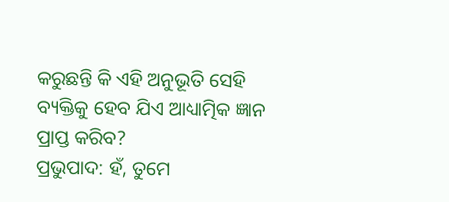କରୁଛନ୍ତି କି ଏହି ଅନୁଭୂତି ସେହି ବ୍ୟକ୍ତିକୁ ହେବ ଯିଏ ଆଧ୍ୟାତ୍ମିକ ଜ୍ଞାନ ପ୍ରାପ୍ତ କରିବ?
ପ୍ରଭୁପାଦ: ହଁ, ତୁମେ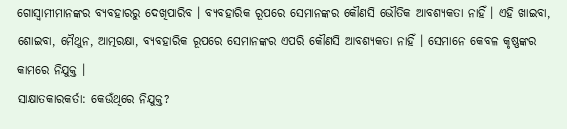ଗୋସ୍ଵାମୀମାନଙ୍କର ବ୍ୟବହାରରୁ ଦେଖିପାରିବ । ବ୍ୟବହାରିକ ରୂପରେ ସେମାନଙ୍କର କୌଣସି ଭୌତିକ ଆବଶ୍ୟକତା ନାହିଁ । ଏହି ଖାଇବା, ଶୋଇବା, ମୈଥୁନ, ଆତ୍ମରକ୍ଷା, ବ୍ୟବହାରିକ ରୂପରେ ସେମାନଙ୍କର ଏପରି କୌଣସି ଆବଶ୍ୟକତା ନାହିଁ । ସେମାନେ କେବଳ କୃଷ୍ଣଙ୍କର କାମରେ ନିଯୁକ୍ତ ।
ସାକ୍ଷାତକାରକର୍ତା: କେଉଁଥିରେ ନିଯୁକ୍ତ?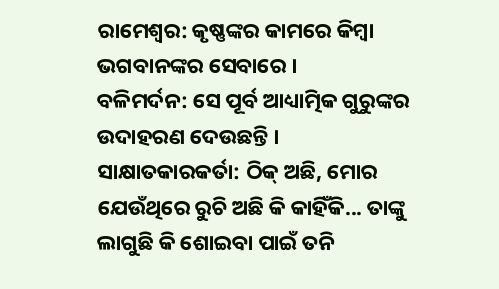ରାମେଶ୍ଵର: କୃଷ୍ଣଙ୍କର କାମରେ କିମ୍ଵା ଭଗବାନଙ୍କର ସେବାରେ ।
ବଳିମର୍ଦନ: ସେ ପୂର୍ବ ଆଧ୍ୟାତ୍ମିକ ଗୁରୁଙ୍କର ଉଦାହରଣ ଦେଉଛନ୍ତି ।
ସାକ୍ଷାତକାରକର୍ତା: ଠିକ୍ ଅଛି, ମୋର ଯେଉଁଥିରେ ରୁଚି ଅଛି କି କାହିଁକି... ତାଙ୍କୁ ଲାଗୁଛି କି ଶୋଇବା ପାଇଁ ତନି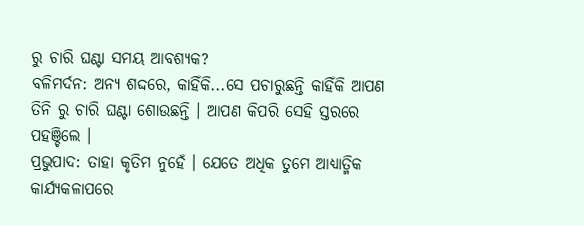ରୁ ଚାରି ଘଣ୍ଟା ସମୟ ଆବଶ୍ୟକ?
ବଳିମର୍ଦନ: ଅନ୍ୟ ଶଦ୍ଦରେ, କାହିଁକି...ସେ ପଚାରୁଛନ୍ତି କାହିଁକି ଆପଣ ତିନି ରୁ ଚାରି ଘଣ୍ଟା ଶୋଉଛନ୍ତି । ଆପଣ କିପରି ସେହି ସ୍ତରରେ ପହଞ୍ଚିଲେ ।
ପ୍ରଭୁପାଦ: ତାହା କୃତିମ ନୁହେଁ । ଯେତେ ଅଧିକ ତୁମେ ଆଧ୍ୟାତ୍ମିକ କାର୍ଯ୍ୟକଳାପରେ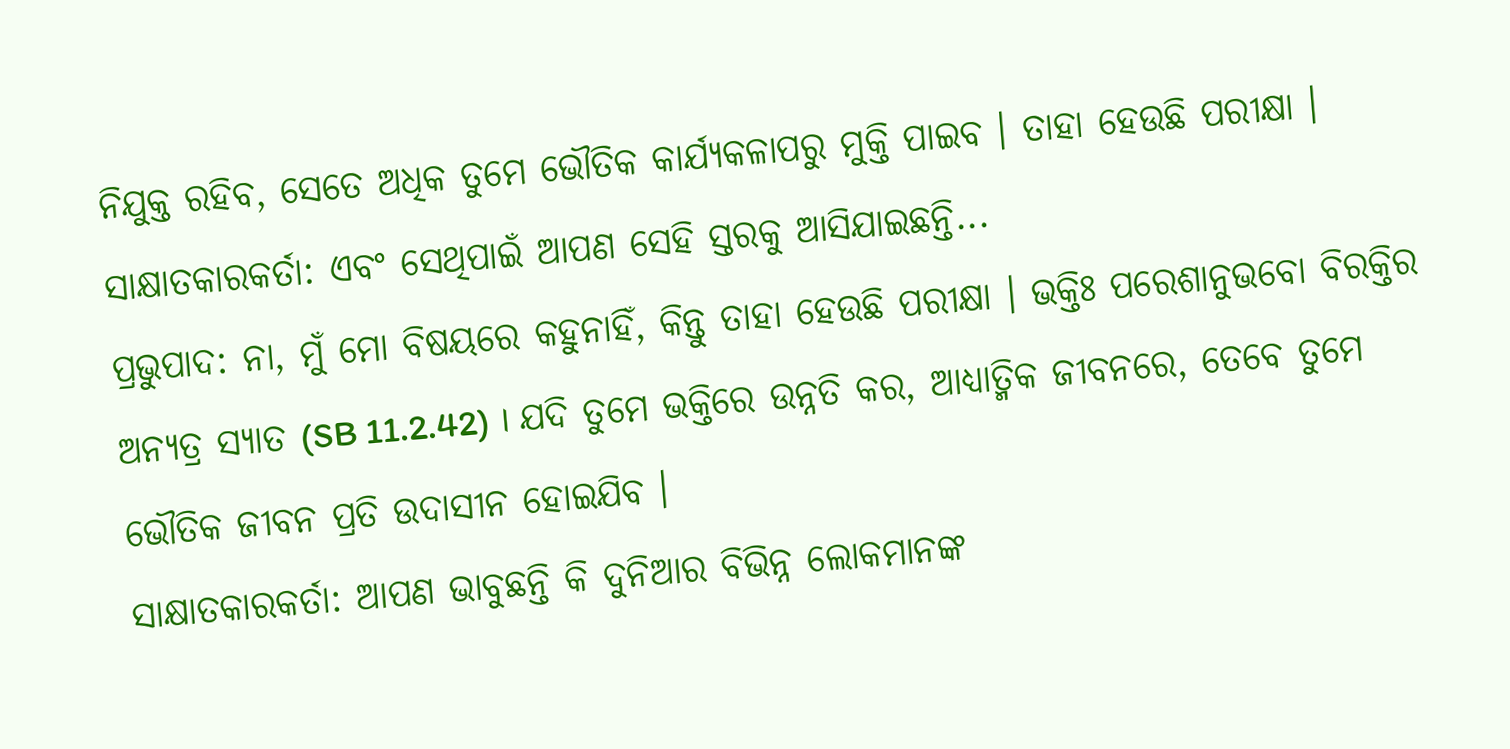ନିଯୁକ୍ତ ରହିବ, ସେତେ ଅଧିକ ତୁମେ ଭୌତିକ କାର୍ଯ୍ୟକଳାପରୁ ମୁକ୍ତି ପାଇବ । ତାହା ହେଉଛି ପରୀକ୍ଷା ।
ସାକ୍ଷାତକାରକର୍ତା: ଏବଂ ସେଥିପାଇଁ ଆପଣ ସେହି ସ୍ତରକୁ ଆସିଯାଇଛନ୍ତି...
ପ୍ରଭୁପାଦ: ନା, ମୁଁ ମୋ ବିଷୟରେ କହୁନାହିଁ, କିନ୍ତୁ ତାହା ହେଉଛି ପରୀକ୍ଷା । ଭକ୍ତିଃ ପରେଶାନୁଭବୋ ବିରକ୍ତିର ଅନ୍ୟତ୍ର ସ୍ୟାତ (SB 11.2.42) । ଯଦି ତୁମେ ଭକ୍ତିରେ ଉନ୍ନତି କର, ଆଧ୍ୟାତ୍ମିକ ଜୀବନରେ, ତେବେ ତୁମେ ଭୌତିକ ଜୀବନ ପ୍ରତି ଉଦାସୀନ ହୋଇଯିବ ।
ସାକ୍ଷାତକାରକର୍ତା: ଆପଣ ଭାବୁଛନ୍ତି କି ଦୁନିଆର ବିଭିନ୍ନ ଲୋକମାନଙ୍କ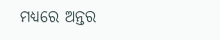ମଧ୍ୟରେ ଅନ୍ତର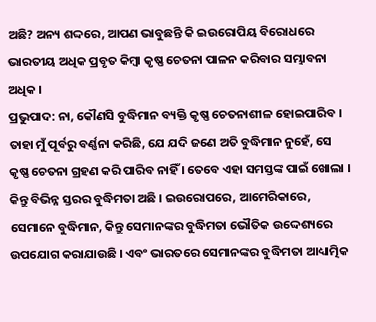ଅଛି? ଅନ୍ୟ ଶଦ୍ଦରେ, ଆପଣ ଭାବୁଛନ୍ତି କି ଇଉରୋପିୟ ବିରୋଧରେ ଭାରତୀୟ ଅଧିକ ପ୍ରବୃତ କିମ୍ଵା କୃଷ୍ଣ ଚେତନା ପାଳନ କରିବାର ସମ୍ଭାବନା ଅଧିକ ।
ପ୍ରଭୁପାଦ: ନା, କୌଣସି ବୁଦ୍ଧିମାନ ବ୍ୟକ୍ତି କୃଷ୍ଣ ଚେତନାଶୀଳ ହୋଇପାରିବ । ତାହା ମୁଁ ପୂର୍ବରୁ ବର୍ଣ୍ଣନା କରିଛି, ଯେ ଯଦି ଜଣେ ଅତି ବୁଦ୍ଧିମାନ ନୁହେଁ, ସେ କୃଷ୍ଣ ଚେତନା ଗ୍ରହଣ କରି ପାରିବ ନାହିଁ । ତେବେ ଏହା ସମସ୍ତଙ୍କ ପାଇଁ ଖୋଲା । କିନ୍ତୁ ବିଭିନ୍ନ ସ୍ତରର ବୁଦ୍ଧିମତା ଅଛି । ଇଉରୋପରେ, ଆମେରିକାରେ, ସେମାନେ ବୁଦ୍ଧିମାନ, କିନ୍ତୁ ସେମାନଙ୍କର ବୁଦ୍ଧିମତା ଭୌତିକ ଉଦ୍ଦେଶ୍ୟରେ ଉପଯୋଗ କରାଯାଉଛି । ଏବଂ ଭାରତରେ ସେମାନଙ୍କର ବୁଦ୍ଧିମତା ଆଧ୍ୟାତ୍ମିକ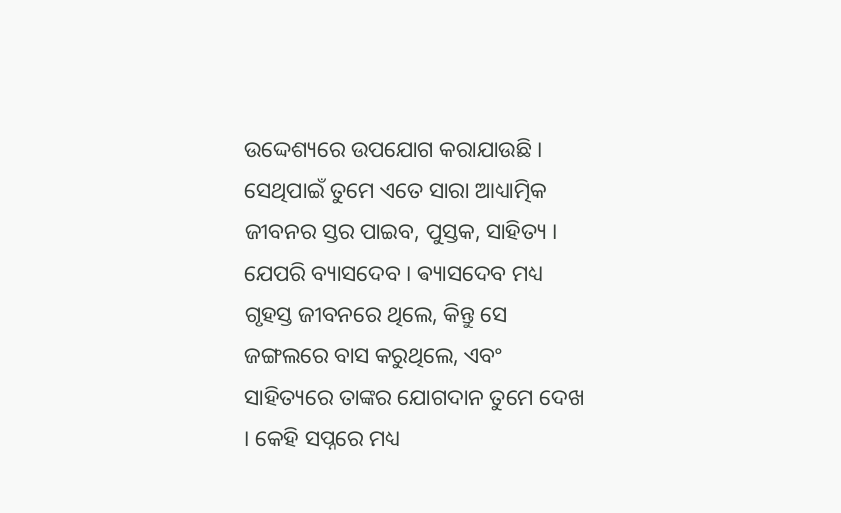ଉଦ୍ଦେଶ୍ୟରେ ଉପଯୋଗ କରାଯାଉଛି । ସେଥିପାଇଁ ତୁମେ ଏତେ ସାରା ଆଧ୍ୟାତ୍ମିକ ଜୀବନର ସ୍ତର ପାଇବ, ପୁସ୍ତକ, ସାହିତ୍ୟ । ଯେପରି ବ୍ୟାସଦେବ । ଵ୍ୟାସଦେବ ମଧ୍ୟ ଗୃହସ୍ତ ଜୀବନରେ ଥିଲେ, କିନ୍ତୁ ସେ ଜଙ୍ଗଲରେ ବାସ କରୁଥିଲେ, ଏବଂ ସାହିତ୍ୟରେ ତାଙ୍କର ଯୋଗଦାନ ତୁମେ ଦେଖ । କେହି ସପ୍ନରେ ମଧ୍ୟ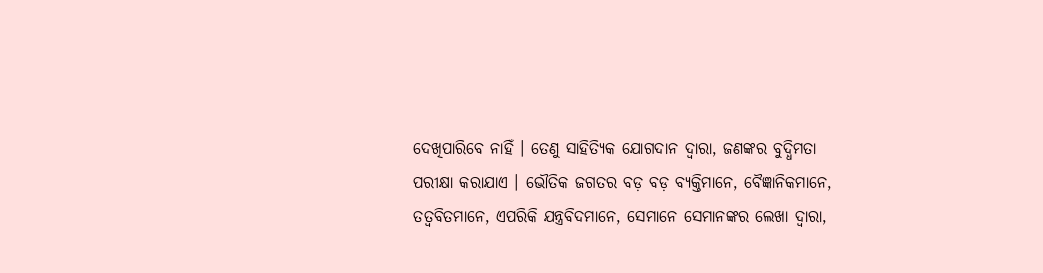ଦେଖିପାରିବେ ନାହିଁ । ତେଣୁ ସାହିତ୍ୟିକ ଯୋଗଦାନ ଦ୍ଵାରା, ଜଣଙ୍କର ବୁଦ୍ଧିମତା ପରୀକ୍ଷା କରାଯାଏ । ଭୌତିକ ଜଗତର ବଡ଼ ବଡ଼ ବ୍ୟକ୍ତିମାନେ, ବୈଜ୍ଞାନିକମାନେ, ତତ୍ଵବିତମାନେ, ଏପରିକି ଯନ୍ତ୍ରବିଦମାନେ, ସେମାନେ ସେମାନଙ୍କର ଲେଖା ଦ୍ଵାରା,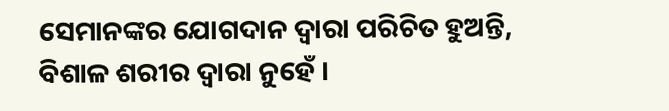ସେମାନଙ୍କର ଯୋଗଦାନ ଦ୍ଵାରା ପରିଚିତ ହୁଅନ୍ତି, ବିଶାଳ ଶରୀର ଦ୍ଵାରା ନୁହେଁ ।